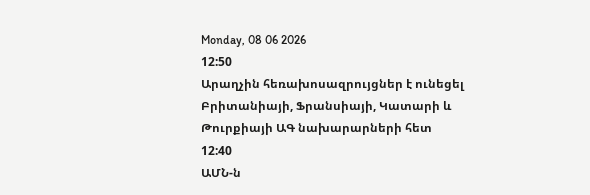Monday, 08 06 2026
12:50
Արաղչին հեռախոսազրույցներ է ունեցել Բրիտանիայի, Ֆրանսիայի, Կատարի և Թուրքիայի ԱԳ նախարարների հետ
12:40
ԱՄՆ-ն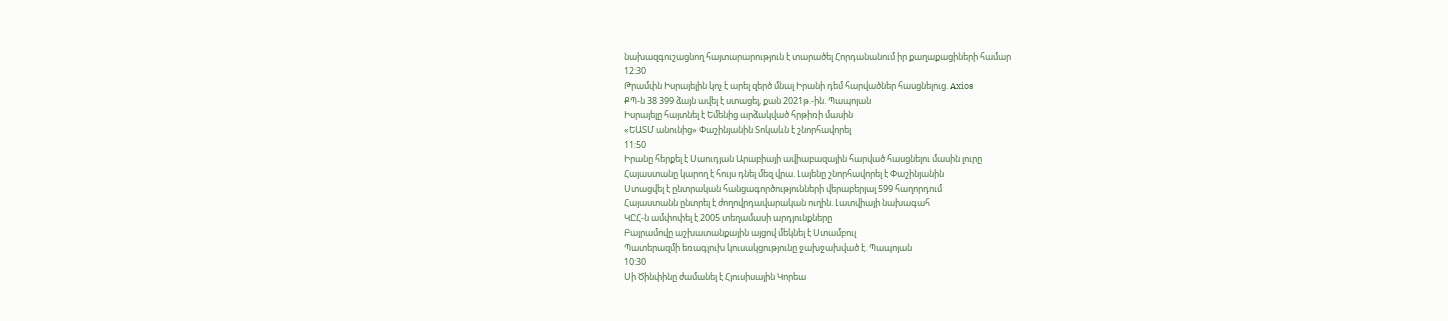նախազգուշացնող հայտարարություն է տարածել Հորդանանում իր քաղաքացիների համար
12:30
Թրամփն Իսրայելին կոչ է արել զերծ մնալ Իրանի դեմ հարվածներ հասցնելուց. Axios
ՔՊ-ն 38 399 ձայն ավել է ստացել, քան 2021թ.-ին. Պապոյան
Իսրայելը հայտնել է Եմենից արձակված հրթիռի մասին
«ԵԱՏՄ անունից» Փաշինյանին Տոկաևն է շնորհավորել
11:50
Իրանը հերքել է Սաուդյան Արաբիայի ավիաբազային հարված հասցնելու մասին լուրը
Հայաստանը կարող է հույս դնել մեզ վրա. Լայենը շնորհավորել է Փաշինյանին
Ստացվել է ընտրական հանցագործությունների վերաբերյալ 599 հաղորդում
Հայաստանն ընտրել է ժողովրդավարական ուղին. Լատվիայի նախագահ
ԿԸՀ-ն ամփոփել է 2005 տեղամասի արդյունքները
Բայրամովը աշխատանքային այցով մեկնել է Ստամբուլ
Պատերազմի եռագլուխ կուսակցությունը ջախջախված է. Պապոյան
10:30
Սի Ծինփինը ժամանել է Հյուսիսային Կորեա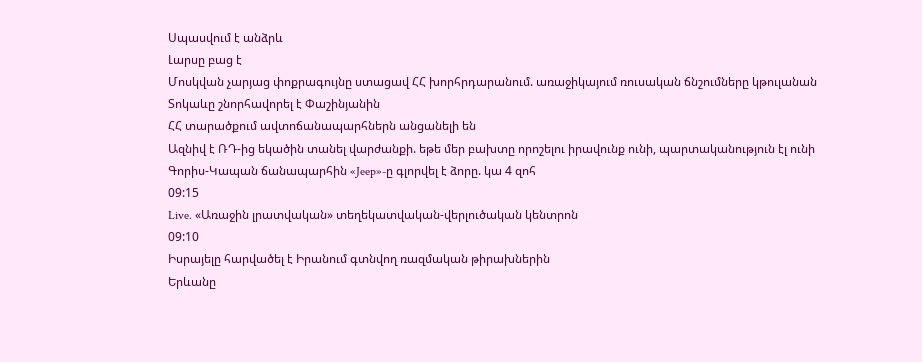Սպասվում է անձրև
Լարսը բաց է
Մոսկվան չարյաց փոքրագույնը ստացավ ՀՀ խորհրդարանում. առաջիկայում ռուսական ճնշումները կթուլանան
Տոկաևը շնորհավորել է Փաշինյանին
ՀՀ տարածքում ավտոճանապարհներն անցանելի են
Ազնիվ է ՌԴ-ից եկածին տանել վարժանքի. եթե մեր բախտը որոշելու իրավունք ունի, պարտականություն էլ ունի
Գորիս-Կապան ճանապարհին «Jeep»-ը գլորվել է ձորը. կա 4 զոհ
09:15
Live. «Առաջին լրատվական» տեղեկատվական-վերլուծական կենտրոն
09:10
Իսրայելը հարվածել է Իրանում գտնվող ռազմական թիրախներին
Երևանը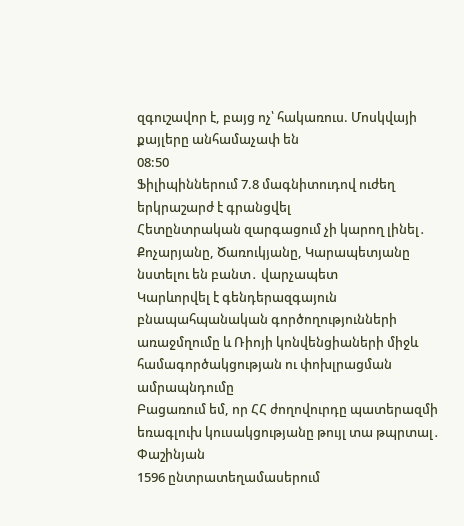զգուշավոր է, բայց ոչ՝ հակառուս. Մոսկվայի քայլերը անհամաչափ են
08:50
Ֆիլիպիններում 7.8 մագնիտուդով ուժեղ երկրաշարժ է գրանցվել
Հետընտրական զարգացում չի կարող լինել․ Քոչարյանը, Ծառուկյանը, Կարապետյանը նստելու են բանտ․ վարչապետ
Կարևորվել է գենդերազգայուն բնապահպանական գործողությունների առաջմղումը և Ռիոյի կոնվենցիաների միջև համագործակցության ու փոխլրացման ամրապնդումը
Բացառում եմ, որ ՀՀ ժողովուրդը պատերազմի եռագլուխ կուսակցությանը թույլ տա թպրտալ․ Փաշինյան
1596 ընտրատեղամասերում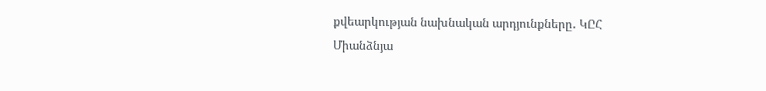քվեարկության նախնական արդյունքները․ ԿԸՀ
Միանձնյա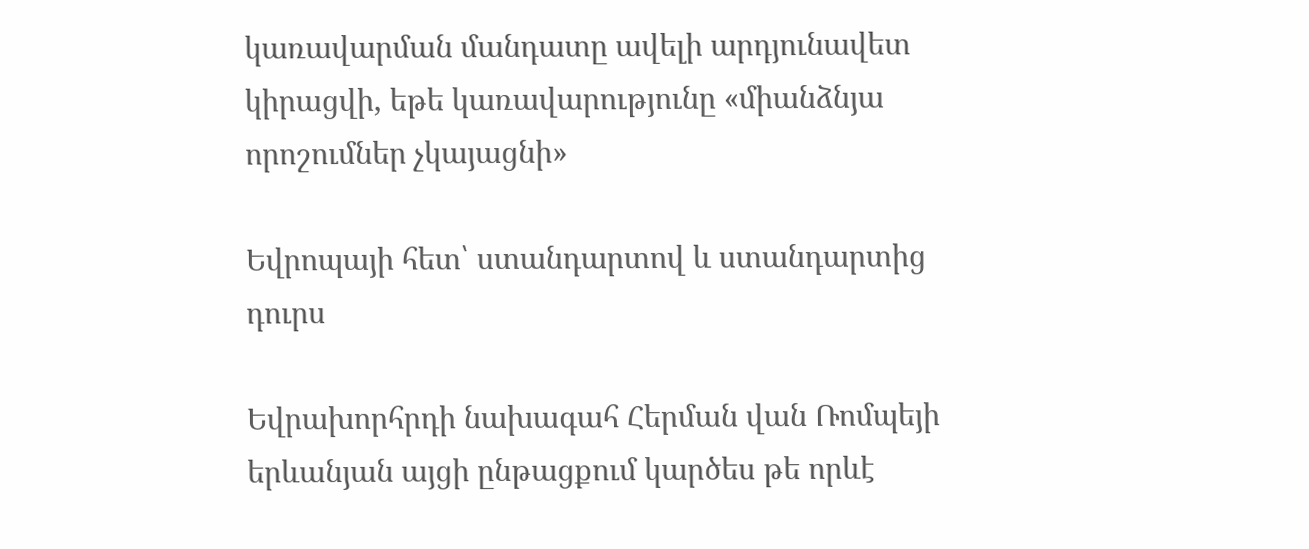կառավարման մանդատը ավելի արդյունավետ կիրացվի, եթե կառավարությունը «միանձնյա որոշումներ չկայացնի»

Եվրոպայի հետ՝ ստանդարտով և ստանդարտից դուրս

Եվրախորհրդի նախագահ Հերման վան Ռոմպեյի երևանյան այցի ընթացքում կարծես թե որևէ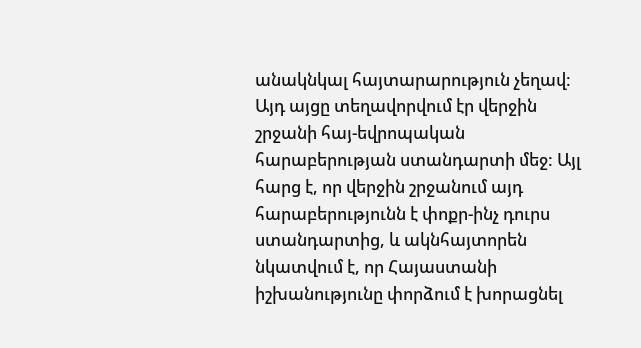անակնկալ հայտարարություն չեղավ: Այդ այցը տեղավորվում էր վերջին շրջանի հայ-եվրոպական հարաբերության ստանդարտի մեջ: Այլ հարց է, որ վերջին շրջանում այդ հարաբերությունն է փոքր-ինչ դուրս ստանդարտից, և ակնհայտորեն նկատվում է, որ Հայաստանի իշխանությունը փորձում է խորացնել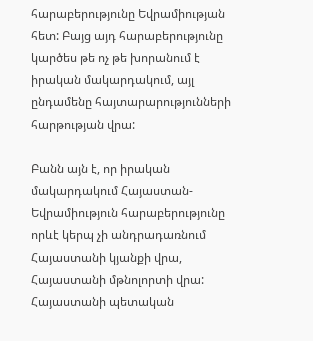հարաբերությունը Եվրամիության հետ: Բայց այդ հարաբերությունը կարծես թե ոչ թե խորանում է իրական մակարդակում, այլ ընդամենը հայտարարությունների հարթության վրա:

Բանն այն է, որ իրական մակարդակում Հայաստան-Եվրամիություն հարաբերությունը որևէ կերպ չի անդրադառնում Հայաստանի կյանքի վրա, Հայաստանի մթնոլորտի վրա: Հայաստանի պետական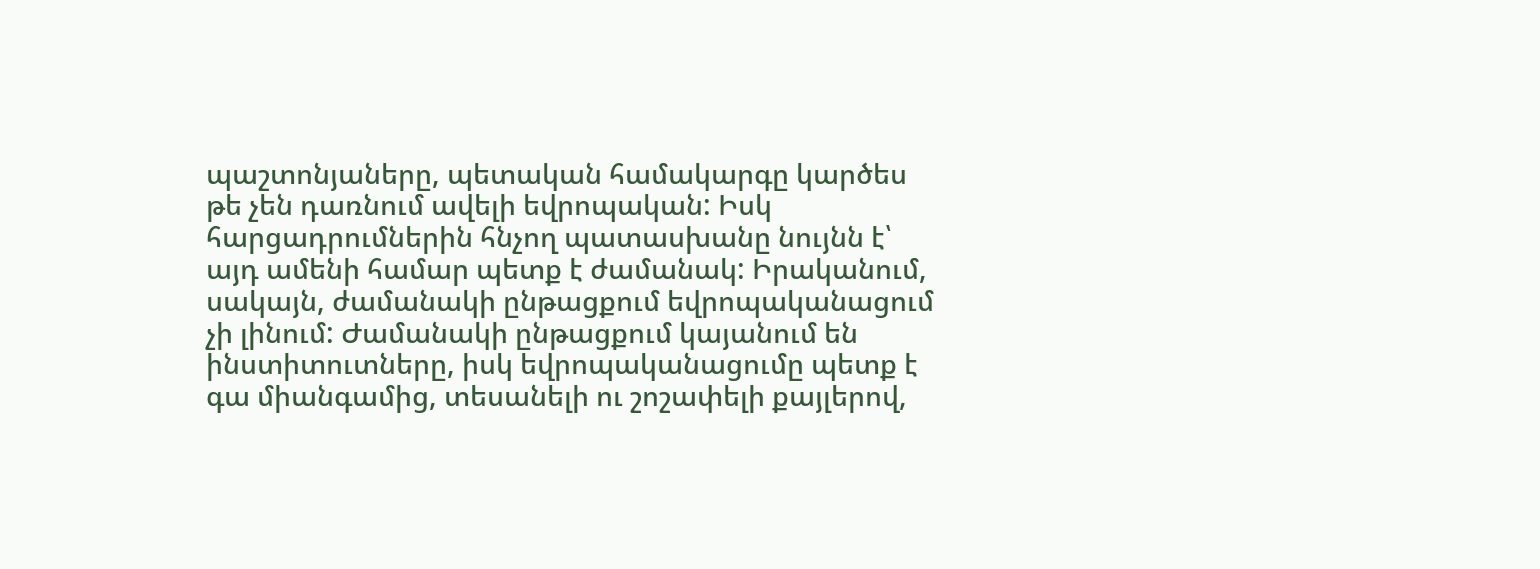պաշտոնյաները, պետական համակարգը կարծես թե չեն դառնում ավելի եվրոպական: Իսկ հարցադրումներին հնչող պատասխանը նույնն է՝ այդ ամենի համար պետք է ժամանակ: Իրականում, սակայն, ժամանակի ընթացքում եվրոպականացում չի լինում: Ժամանակի ընթացքում կայանում են ինստիտուտները, իսկ եվրոպականացումը պետք է գա միանգամից, տեսանելի ու շոշափելի քայլերով,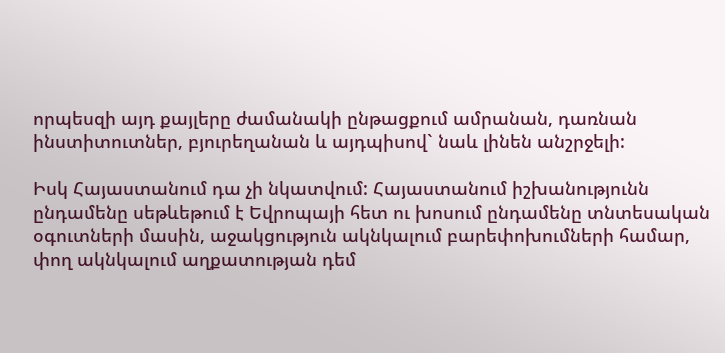որպեսզի այդ քայլերը ժամանակի ընթացքում ամրանան, դառնան ինստիտուտներ, բյուրեղանան և այդպիսով` նաև լինեն անշրջելի:

Իսկ Հայաստանում դա չի նկատվում: Հայաստանում իշխանությունն ընդամենը սեթևեթում է Եվրոպայի հետ ու խոսում ընդամենը տնտեսական օգուտների մասին, աջակցություն ակնկալում բարեփոխումների համար, փող ակնկալում աղքատության դեմ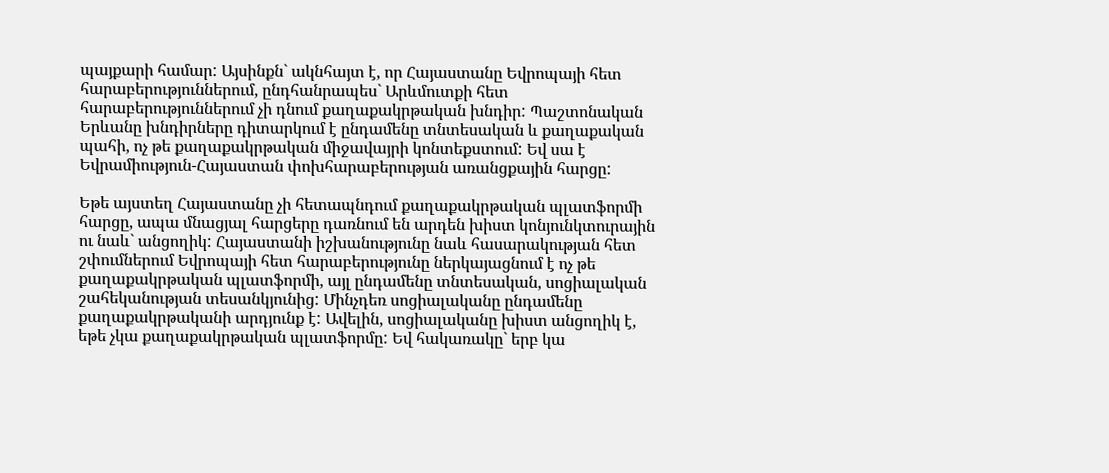պայքարի համար: Այսինքն` ակնհայտ է, որ Հայաստանը Եվրոպայի հետ հարաբերություններում, ընդհանրապես` Արևմուտքի հետ հարաբերություններում չի դնում քաղաքակրթական խնդիր: Պաշտոնական Երևանը խնդիրները դիտարկում է ընդամենը տնտեսական և քաղաքական պահի, ոչ թե քաղաքակրթական միջավայրի կոնտեքստում: Եվ սա է Եվրամիություն-Հայաստան փոխհարաբերության առանցքային հարցը:

Եթե այստեղ Հայաստանը չի հետապնդում քաղաքակրթական պլատֆորմի հարցը, ապա մնացյալ հարցերը դառնում են արդեն խիստ կոնյունկտուրային ու նաև` անցողիկ: Հայաստանի իշխանությունը նաև հասարակության հետ շփումներում Եվրոպայի հետ հարաբերությունը ներկայացնում է ոչ թե քաղաքակրթական պլատֆորմի, այլ ընդամենը տնտեսական, սոցիալական շահեկանության տեսանկյունից: Մինչդեռ սոցիալականը ընդամենը քաղաքակրթականի արդյունք է: Ավելին, սոցիալականը խիստ անցողիկ է, եթե չկա քաղաքակրթական պլատֆորմը: Եվ հակառակը` երբ կա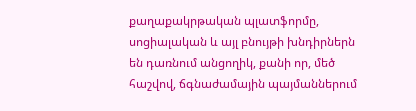քաղաքակրթական պլատֆորմը, սոցիալական և այլ բնույթի խնդիրներն են դառնում անցողիկ, քանի որ, մեծ հաշվով, ճգնաժամային պայմաններում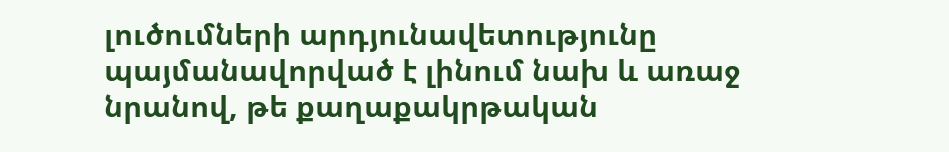լուծումների արդյունավետությունը պայմանավորված է լինում նախ և առաջ նրանով, թե քաղաքակրթական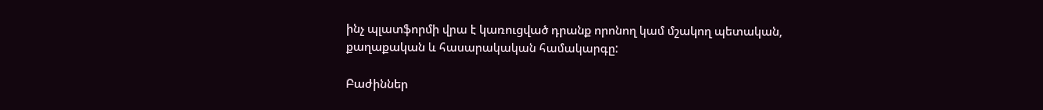ինչ պլատֆորմի վրա է կառուցված դրանք որոնող կամ մշակող պետական, քաղաքական և հասարակական համակարգը:

Բաժիններ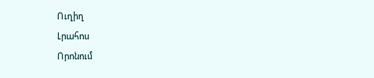Ուղիղ
Լրահոս
Որոնում